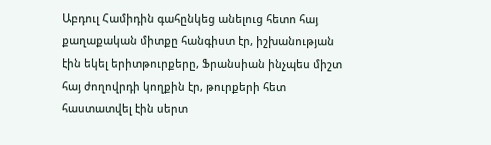Աբդուլ Համիդին գահընկեց անելուց հետո հայ քաղաքական միտքը հանգիստ էր, իշխանության էին եկել երիտթուրքերը, Ֆրանսիան ինչպես միշտ հայ ժողովրդի կողքին էր, թուրքերի հետ հաստատվել էին սերտ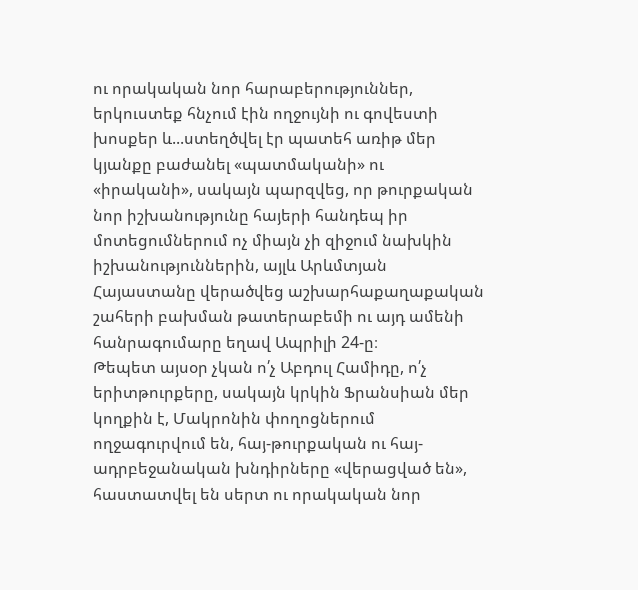ու որակական նոր հարաբերություններ, երկուստեք հնչում էին ողջույնի ու գովեստի խոսքեր և...ստեղծվել էր պատեհ առիթ մեր կյանքը բաժանել «պատմականի» ու «իրականի», սակայն պարզվեց, որ թուրքական նոր իշխանությունը հայերի հանդեպ իր մոտեցումներում ոչ միայն չի զիջում նախկին իշխանություններին, այլև Արևմտյան Հայաստանը վերածվեց աշխարհաքաղաքական շահերի բախման թատերաբեմի ու այդ ամենի հանրագումարը եղավ Ապրիլի 24-ը։
Թեպետ այսօր չկան ո՛չ Աբդուլ Համիդը, ո՛չ երիտթուրքերը, սակայն կրկին Ֆրանսիան մեր կողքին է, Մակրոնին փողոցներում ողջագուրվում են, հայ-թուրքական ու հայ-ադրբեջանական խնդիրները «վերացված են», հաստատվել են սերտ ու որակական նոր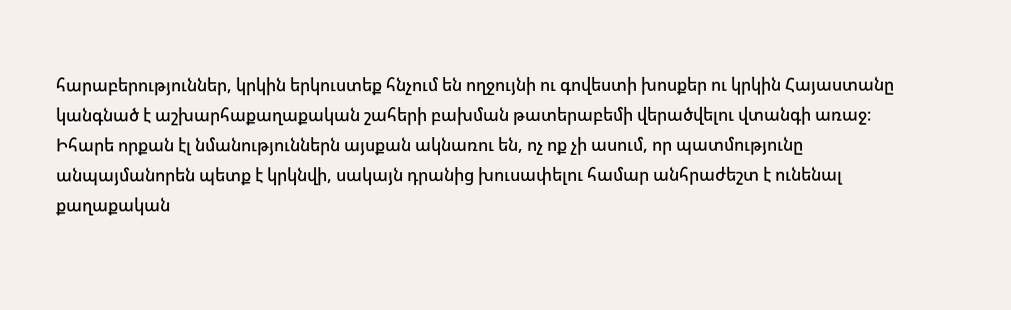հարաբերություններ, կրկին երկուստեք հնչում են ողջույնի ու գովեստի խոսքեր ու կրկին Հայաստանը կանգնած է աշխարհաքաղաքական շահերի բախման թատերաբեմի վերածվելու վտանգի առաջ։
Իհարե որքան էլ նմանություններն այսքան ակնառու են, ոչ ոք չի ասում, որ պատմությունը անպայմանորեն պետք է կրկնվի, սակայն դրանից խուսափելու համար անհրաժեշտ է ունենալ քաղաքական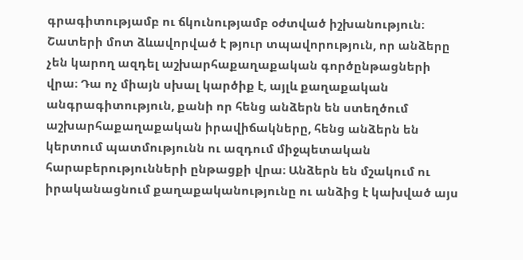գրագիտությամբ ու ճկունությամբ օժտված իշխանություն։ Շատերի մոտ ձևավորված է թյուր տպավորություն, որ անձերը չեն կարող ազդել աշխարհաքաղաքական գործընթացների վրա։ Դա ոչ միայն սխալ կարծիք է, այլև քաղաքական անգրագիտություն, քանի որ հենց անձերն են ստեղծում աշխարհաքաղաքական իրավիճակները, հենց անձերն են կերտում պատմությունն ու ազդում միջպետական հարաբերությունների ընթացքի վրա։ Անձերն են մշակում ու իրականացնում քաղաքականությունը ու անձից է կախված այս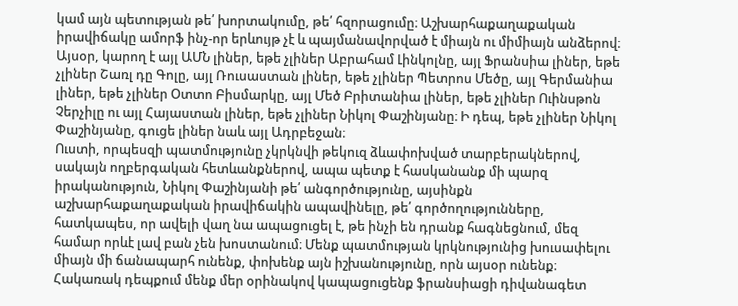կամ այն պետության թե՛ խորտակումը, թե՛ հզորացումը։ Աշխարհաքաղաքական իրավիճակը ամորֆ ինչ-որ երևույթ չէ և պայմանավորված է միայն ու միմիայն անձերով։
Այսօր, կարող է այլ ԱՄՆ լիներ, եթե չլիներ Աբրահամ Լինկոլնը, այլ Ֆրանսիա լիներ, եթե չլիներ Շառլ դը Գոլը, այլ Ռուսաստան լիներ, եթե չլիներ Պետրոս Մեծը, այլ Գերմանիա լիներ, եթե չլիներ Օտտո Բիսմարկը, այլ Մեծ Բրիտանիա լիներ, եթե չլիներ Ուինսթոն Չերչիլը ու այլ Հայաստան լիներ, եթե չլիներ Նիկոլ Փաշինյանը։ Ի դեպ, եթե չլիներ Նիկոլ Փաշինյանը, գուցե լիներ նաև այլ Ադրբեջան։
Ուստի, որպեսզի պատմությունը չկրկնվի թեկուզ ձևափոխված տարբերակներով, սակայն ողբերգական հետևանքներով, ապա պետք է հասկանանք մի պարզ իրականություն, Նիկոլ Փաշինյանի թե՛ անգործությունը, այսինքն աշխարհաքաղաքական իրավիճակին ապավինելը, թե՛ գործողությունները, հատկապես, որ ավելի վաղ նա ապացուցել է, թե ինչի են դրանք հագնեցնում, մեզ համար որևէ լավ բան չեն խոստանում։ Մենք պատմության կրկնությունից խուսափելու միայն մի ճանապարհ ունենք, փոխենք այն իշխանությունը, որն այսօր ունենք։ Հակառակ դեպքում մենք մեր օրինակով կապացուցենք ֆրանսիացի դիվանագետ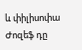և փիլիսոփա Ժոզեֆ դը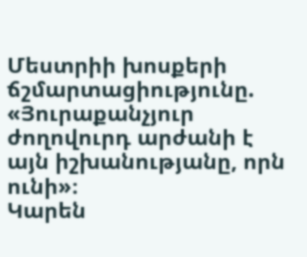Մեստրիի խոսքերի ճշմարտացիությունը. «Յուրաքանչյուր ժողովուրդ արժանի է այն իշխանությանը, որն ունի»։
Կարեն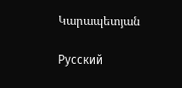Կարապետյան

Русский